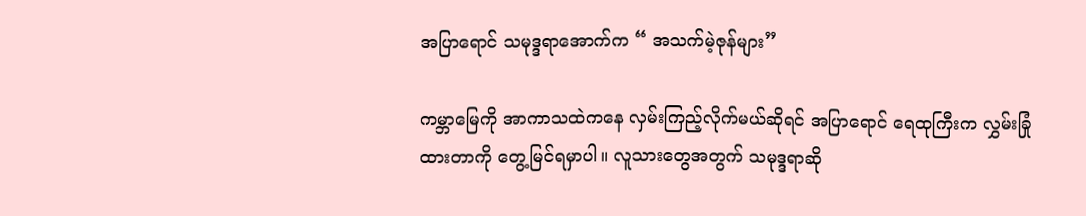အပြာရောင် သမုဒ္ဒရာအောက်က “ အသက်မဲ့ဇုန်များ”

ကမ္ဘာမြေကို အာကာသထဲကနေ လှမ်းကြည့်လိုက်မယ်ဆိုရင် အပြာရောင် ရေထုကြီးက လွှမ်းခြုံထားတာကို တွေ့မြင်ရမှာပါ။ လူသားတွေအတွက် သမုဒ္ဒရာဆို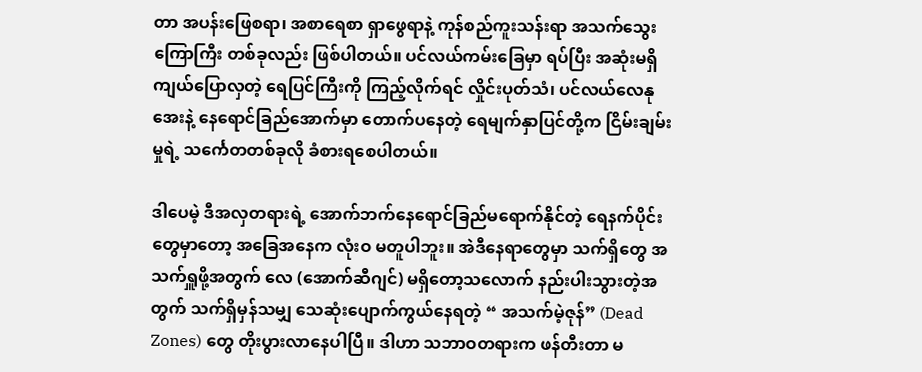တာ အပန်းဖြေစရာ၊ အစာရေစာ ရှာဖွေရာနဲ့ ကုန်စည်ကူးသန်းရာ အသက်သွေးကြောကြီး တစ်ခုလည်း ဖြစ်ပါတယ်။ ပင်လယ်ကမ်းခြေမှာ ရပ်ပြီး အဆုံးမရှိ ကျယ်ပြောလှတဲ့ ရေပြင်ကြီးကို ကြည့်လိုက်ရင် လှိုင်းပုတ်သံ၊ ပင်လယ်လေနုအေးနဲ့ နေရောင်ခြည်အောက်မှာ တောက်ပနေတဲ့ ရေမျက်နှာပြင်တို့က ငြိမ်းချမ်းမှုရဲ့ သင်္ကေတတစ်ခုလို ခံစားရစေပါတယ်။

ဒါပေမဲ့ ဒီအလှတရားရဲ့ အောက်ဘက်နေရောင်ခြည်မရောက်နိုင်တဲ့ ရေနက်ပိုင်းတွေမှာတော့ အခြေအနေက လုံးဝ မတူပါဘူး။ အဲဒီနေရာတွေမှာ သက်ရှိတွေ အသက်ရှူဖို့အတွက် လေ (အောက်ဆီဂျင်) မရှိတော့သလောက် နည်းပါးသွားတဲ့အတွက် သက်ရှိမှန်သမျှ သေဆုံးပျောက်ကွယ်နေရတဲ့ “ အသက်မဲ့ဇုန်” (Dead Zones) တွေ တိုးပွားလာနေပါပြီ။ ဒါဟာ သဘာဝတရားက ဖန်တီးတာ မ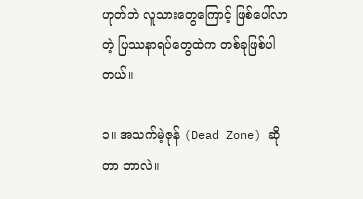ဟုတ်ဘဲ လူသားတွေကြောင့် ဖြစ်ပေါ်လာတဲ့ ပြဿနာရပ်တွေထဲက တစ်ခုဖြစ်ပါတယ်။

၁။ အသက်မဲ့ဇုန် (Dead Zone) ဆိုတာ ဘာလဲ။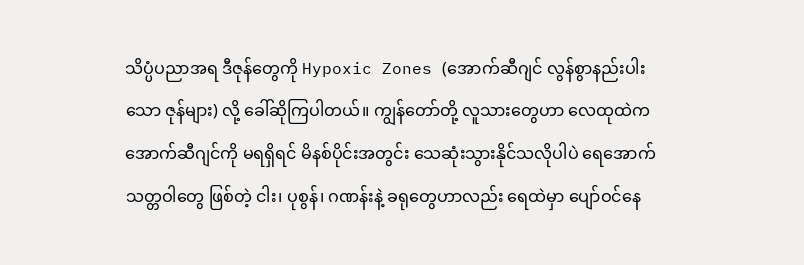သိပ္ပံပညာအရ ဒီဇုန်တွေကို Hypoxic Zones (အောက်ဆီဂျင် လွန်စွာနည်းပါးသော ဇုန်များ) လို့ ခေါ်ဆိုကြပါတယ်။ ကျွန်တော်တို့ လူသားတွေဟာ လေထုထဲက အောက်ဆီဂျင်ကို မရရှိရင် မိနစ်ပိုင်းအတွင်း သေဆုံးသွားနိုင်သလိုပါပဲ ရေအောက်သတ္တဝါတွေ ဖြစ်တဲ့ ငါး၊ ပုစွန်၊ ဂဏန်းနဲ့ ခရုတွေဟာလည်း ရေထဲမှာ ပျော်ဝင်နေ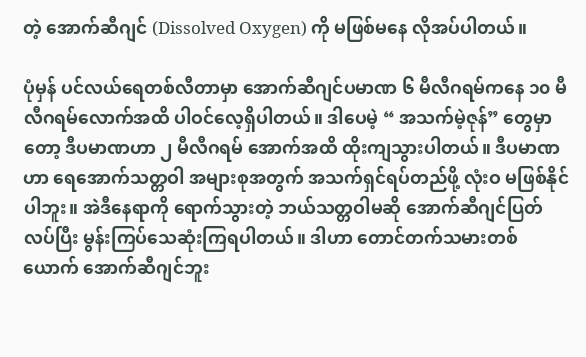တဲ့ အောက်ဆီဂျင် (Dissolved Oxygen) ကို မဖြစ်မနေ လိုအပ်ပါတယ်။

ပုံမှန် ပင်လယ်ရေတစ်လီတာမှာ အောက်ဆီဂျင်ပမာဏ ၆ မီလီဂရမ်ကနေ ၁၀ မီလီဂရမ်လောက်အထိ ပါဝင်လေ့ရှိပါတယ်။ ဒါပေမဲ့ “ အသက်မဲ့ဇုန်” တွေမှာတော့ ဒီပမာဏဟာ ၂ မီလီဂရမ် အောက်အထိ ထိုးကျသွားပါတယ်။ ဒီပမာဏဟာ ရေအောက်သတ္တဝါ အများစုအတွက် အသက်ရှင်ရပ်တည်ဖို့ လုံးဝ မဖြစ်နိုင်ပါဘူး။ အဲဒီနေရာကို ရောက်သွားတဲ့ ဘယ်သတ္တဝါမဆို အောက်ဆီဂျင်ပြတ်လပ်ပြီး မွန်းကြပ်သေဆုံးကြရပါတယ်။ ဒါဟာ တောင်တက်သမားတစ်ယောက် အောက်ဆီဂျင်ဘူး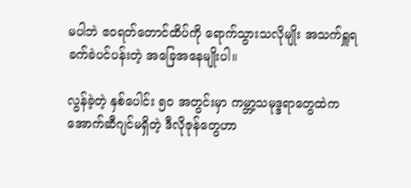မပါဘဲ ဧဝရတ်တောင်ထိပ်ကို ရောက်သွားသလိုမျိုး အသက်ရှူရ ခက်ခဲပင်ပန်းတဲ့ အခြေအနေမျိုးပါ။

လွန်ခဲ့တဲ့ နှစ်ပေါင်း ၅၀ အတွင်းမှာ ကမ္ဘာ့သမုဒ္ဒရာတွေထဲက အောက်ဆီဂျင်မရှိတဲ့ ဒီလိုဇုန်တွေဟာ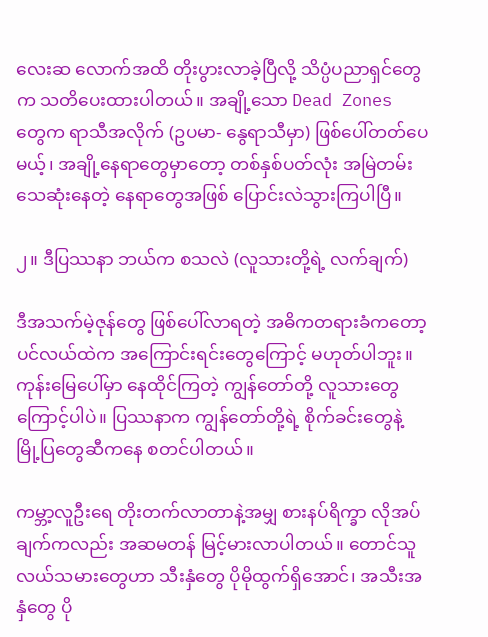လေးဆ လောက်အထိ တိုးပွားလာခဲ့ပြီလို့ သိပ္ပံပညာရှင်တွေက သတိပေးထားပါတယ်။ အချို့သော Dead Zones တွေက ရာသီအလိုက် (ဥပမာ- နွေရာသီမှာ) ဖြစ်ပေါ်တတ်ပေမယ့်၊ အချို့နေရာတွေမှာတော့ တစ်နှစ်ပတ်လုံး အမြဲတမ်း သေဆုံးနေတဲ့ နေရာတွေအဖြစ် ပြောင်းလဲသွားကြပါပြီ။

၂။ ဒီပြဿနာ ဘယ်က စသလဲ (လူသားတို့ရဲ့ လက်ချက်)

ဒီအသက်မဲ့ဇုန်တွေ ဖြစ်ပေါ်လာရတဲ့ အဓိကတရားခံကတော့ ပင်လယ်ထဲက အကြောင်းရင်းတွေကြောင့် မဟုတ်ပါဘူး။ ကုန်းမြေပေါ်မှာ နေထိုင်ကြတဲ့ ကျွန်တော်တို့ လူသားတွေကြောင့်ပါပဲ။ ပြဿနာက ကျွန်တော်တို့ရဲ့ စိုက်ခင်းတွေနဲ့ မြို့ပြတွေဆီကနေ စတင်ပါတယ်။

ကမ္ဘာ့လူဦးရေ တိုးတက်လာတာနဲ့အမျှ စားနပ်ရိက္ခာ လိုအပ်ချက်ကလည်း အဆမတန် မြင့်မားလာပါတယ်။ တောင်သူလယ်သမားတွေဟာ သီးနှံတွေ ပိုမိုထွက်ရှိအောင်၊ အသီးအနှံတွေ ပို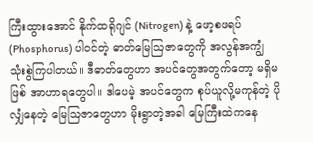ကြီးထွားအောင် နိုက်ထရိုဂျင် (Nitrogen) နဲ့ ဖော့စဖရပ် (Phosphorus) ပါဝင်တဲ့ ဓာတ်မြေဩဇာတွေကို အလွန်အကျွံ သုံးစွဲကြပါတယ်။ ဒီဓာတ်တွေဟာ အပင်တွေအတွက်တော့ မရှိမဖြစ် အာဟာရတွေပါ။ ဒါပေမဲ့ အပင်တွေက စုပ်ယူလို့မကုန်တဲ့ ပိုလျှံနေတဲ့ မြေဩဇာတွေဟာ မိုးရွာတဲ့အခါ မြေကြီးထဲကနေ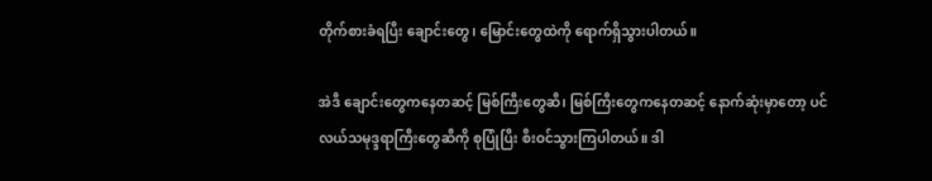တိုက်စားခံရပြီး ချောင်းတွေ၊ မြောင်းတွေထဲကို ရောက်ရှိသွားပါတယ်။

အဲဒီ ချောင်းတွေကနေတဆင့် မြစ်ကြီးတွေဆီ၊ မြစ်ကြီးတွေကနေတဆင့် နောက်ဆုံးမှာတော့ ပင်လယ်သမုဒ္ဒရာကြီးတွေဆီကို စုပြုံပြီး စီးဝင်သွားကြပါတယ်။ ဒါ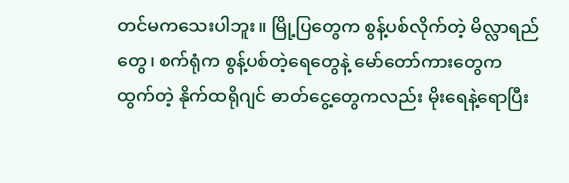တင်မကသေးပါဘူး။ မြို့ပြတွေက စွန့်ပစ်လိုက်တဲ့ မိလ္လာရည်တွေ၊ စက်ရုံက စွန့်ပစ်တဲ့ရေတွေနဲ့ မော်တော်ကားတွေက ထွက်တဲ့ နိုက်ထရိုဂျင် ဓာတ်ငွေ့တွေကလည်း မိုးရေနဲ့ရောပြီး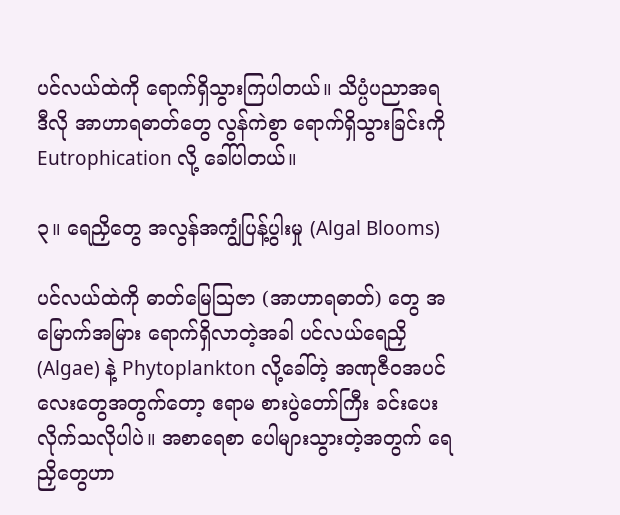ပင်လယ်ထဲကို ရောက်ရှိသွားကြပါတယ်။ သိပ္ပံပညာအရ ဒီလို အာဟာရဓာတ်တွေ လွန်ကဲစွာ ရောက်ရှိသွားခြင်းကို Eutrophication လို့ ခေါ်ပါတယ်။

၃။ ရေညှိတွေ အလွန်အကျွံပြန့်ပွါးမှု (Algal Blooms)

ပင်လယ်ထဲကို ဓာတ်မြေဩဇာ (အာဟာရဓာတ်) တွေ အမြောက်အမြား ရောက်ရှိလာတဲ့အခါ ပင်လယ်ရေညှိ (Algae) နဲ့ Phytoplankton လို့ခေါ်တဲ့ အဏုဇီဝအပင်လေးတွေအတွက်တော့ ဧရာမ စားပွဲတော်ကြီး ခင်းပေးလိုက်သလိုပါပဲ။ အစာရေစာ ပေါများသွားတဲ့အတွက် ရေညှိတွေဟာ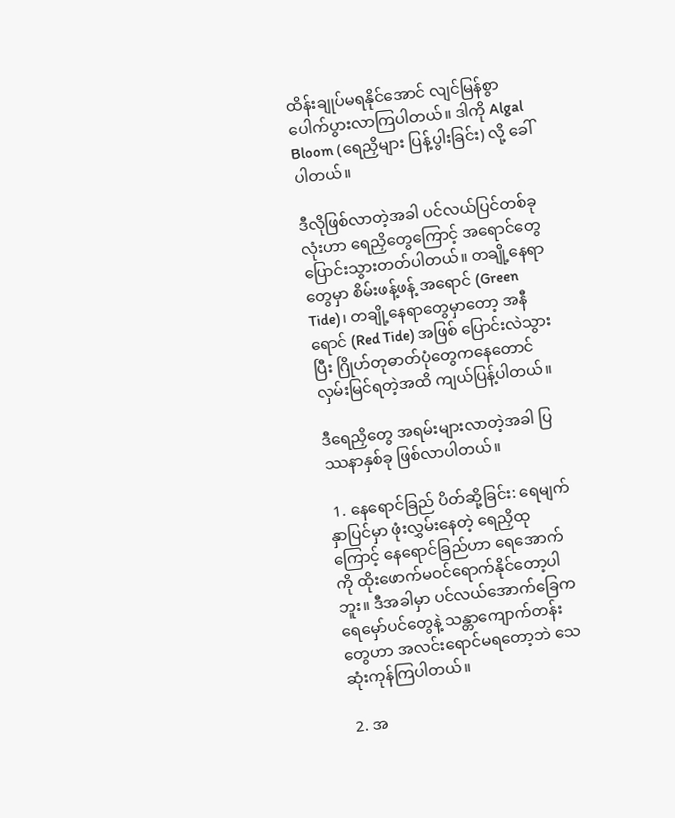ထိန်းချုပ်မရနိုင်အောင် လျင်မြန်စွာ ပေါက်ပွားလာကြပါတယ်။ ဒါကို Algal Bloom (ရေညှိများ ပြန့်ပွါးခြင်း) လို့ ခေါ်ပါတယ်။

ဒီလိုဖြစ်လာတဲ့အခါ ပင်လယ်ပြင်တစ်ခုလုံးဟာ ရေညှိတွေကြောင့် အရောင်တွေ ပြောင်းသွားတတ်ပါတယ်။ တချို့နေရာတွေမှာ စိမ်းဖန့်ဖန့် အရောင် (Green Tide)၊ တချို့နေရာတွေမှာတော့ အနီရောင် (Red Tide) အဖြစ် ပြောင်းလဲသွားပြီး ဂြိုဟ်တုဓာတ်ပုံတွေကနေတောင် လှမ်းမြင်ရတဲ့အထိ ကျယ်ပြန့်ပါတယ်။

ဒီရေညှိတွေ အရမ်းများလာတဲ့အခါ ပြဿနာနှစ်ခု ဖြစ်လာပါတယ်။

 1. နေရောင်ခြည် ပိတ်ဆို့ခြင်း: ရေမျက်နှာပြင်မှာ ဖုံးလွှမ်းနေတဲ့ ရေညှိထုကြောင့် နေရောင်ခြည်ဟာ ရေအောက်ကို ထိုးဖောက်မဝင်ရောက်နိုင်တော့ပါဘူး။ ဒီအခါမှာ ပင်လယ်အောက်ခြေက ရေမှော်ပင်တွေနဲ့ သန္တာကျောက်တန်းတွေဟာ အလင်းရောင်မရတော့ဘဲ သေဆုံးကုန်ကြပါတယ်။

 2. အ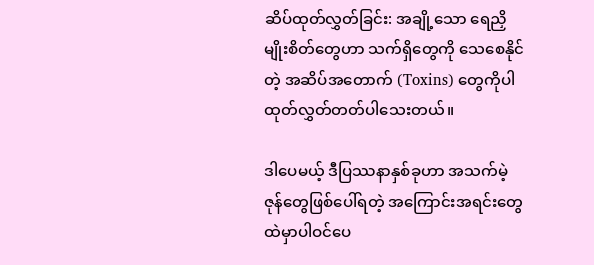ဆိပ်ထုတ်လွှတ်ခြင်း: အချို့သော ရေညှိမျိုးစိတ်တွေဟာ သက်ရှိတွေကို သေစေနိုင်တဲ့ အဆိပ်အတောက် (Toxins) တွေကိုပါ ထုတ်လွှတ်တတ်ပါသေးတယ်။

ဒါပေမယ့် ဒီပြဿနာနှစ်ခုဟာ အသက်မဲ့ဇုန်တွေဖြစ်ပေါ်ရတဲ့ အကြောင်းအရင်းတွေထဲမှာပါဝင်ပေ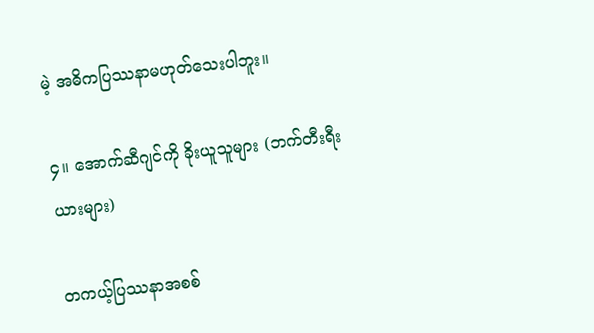မဲ့ အဓိကပြဿနာမဟုတ်သေးပါဘူး။

၄။ အောက်ဆီဂျင်ကို ခိုးယူသူများ (ဘက်တီးရီးယားများ)

တကယ့်ပြဿနာအစစ်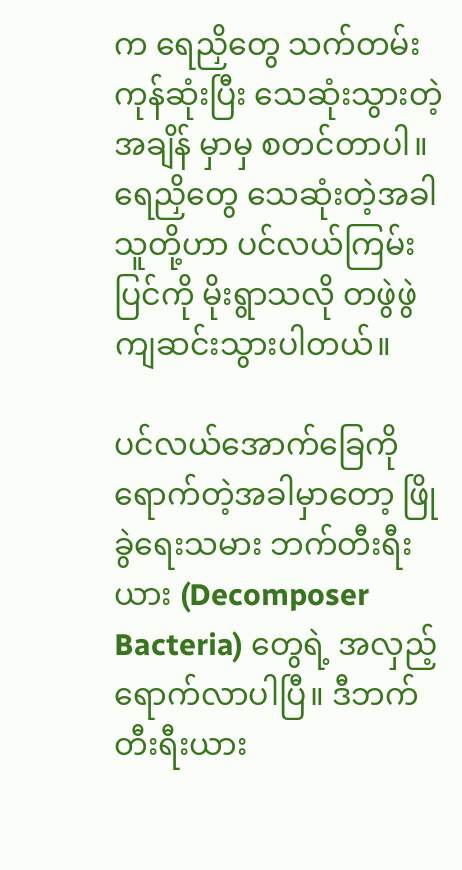က ရေညှိတွေ သက်တမ်းကုန်ဆုံးပြီး သေဆုံးသွားတဲ့အချိန် မှာမှ စတင်တာပါ။ ရေညှိတွေ သေဆုံးတဲ့အခါ သူတို့ဟာ ပင်လယ်ကြမ်းပြင်ကို မိုးရွာသလို တဖွဲဖွဲ ကျဆင်းသွားပါတယ်။

ပင်လယ်အောက်ခြေကို ရောက်တဲ့အခါမှာတော့ ဖြိုခွဲရေးသမား ဘက်တီးရီးယား (Decomposer Bacteria) တွေရဲ့ အလှည့် ရောက်လာပါပြီ။ ဒီဘက်တီးရီးယား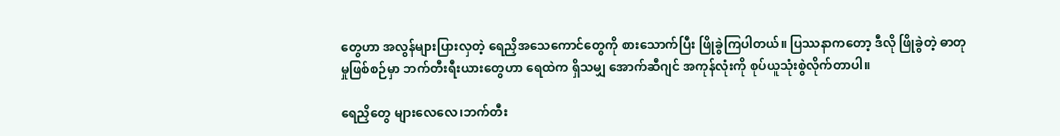တွေဟာ အလွန်များပြားလှတဲ့ ရေညှိအသေကောင်တွေကို စားသောက်ပြီး ဖြိုခွဲကြပါတယ်။ ပြဿနာကတော့ ဒီလို ဖြိုခွဲတဲ့ ဓာတုမှုဖြစ်စဉ်မှာ ဘက်တီးရီးယားတွေဟာ ရေထဲက ရှိသမျှ အောက်ဆီဂျင် အကုန်လုံးကို စုပ်ယူသုံးစွဲလိုက်တာပါ။

ရေညှိတွေ များလေလေ၊ဘက်တီး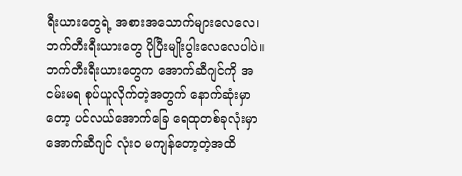ရီးယားတွေရဲ့ အစားအသောက်များလေလေ၊ ဘက်တီးရီးယားတွေ ပိုပြီးမျိုးပွါးလေလေပါပဲ။ ဘက်တီးရီးယားတွေက အောက်ဆီဂျင်ကို အငမ်းမရ စုပ်ယူလိုက်တဲ့အတွက် နောက်ဆုံးမှာတော့ ပင်လယ်အောက်ခြေ ရေထုတစ်ခုလုံးမှာ အောက်ဆီဂျင် လုံးဝ မကျန်တော့တဲ့အထိ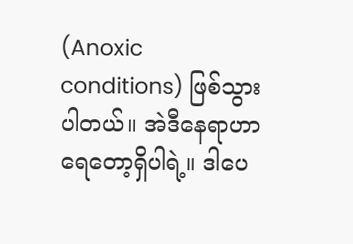(Anoxic conditions) ဖြစ်သွားပါတယ်။ အဲဒီနေရာဟာ ရေတော့ရှိပါရဲ့။ ဒါပေ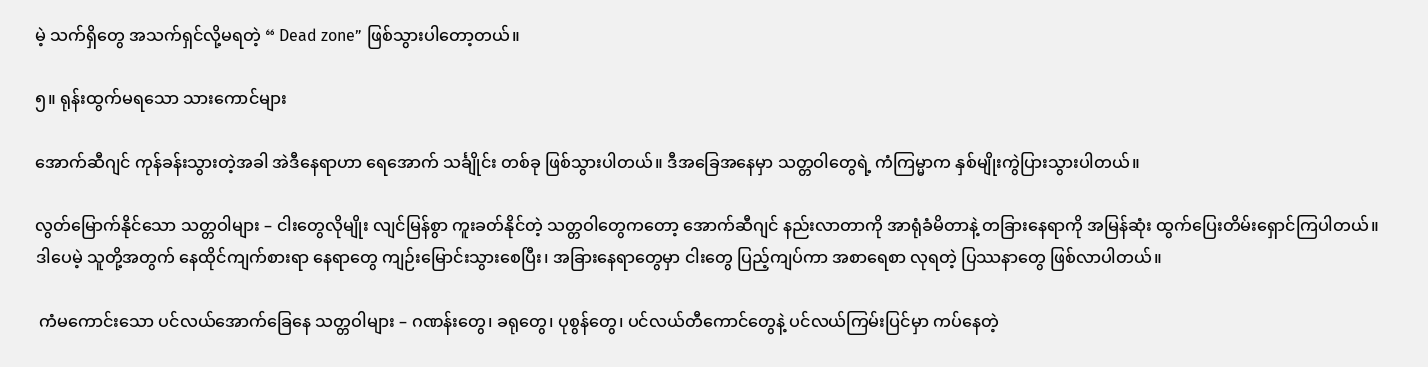မဲ့ သက်ရှိတွေ အသက်ရှင်လို့မရတဲ့ “ Dead zone” ဖြစ်သွားပါတော့တယ်။

၅။ ရုန်းထွက်မရသော သားကောင်များ

အောက်ဆီဂျင် ကုန်ခန်းသွားတဲ့အခါ အဲဒီနေရာဟာ ရေအောက် သင်္ချိုင်း တစ်ခု ဖြစ်သွားပါတယ်။ ဒီအခြေအနေမှာ သတ္တဝါတွေရဲ့ ကံကြမ္မာက နှစ်မျိုးကွဲပြားသွားပါတယ်။

လွတ်မြောက်နိုင်သော သတ္တဝါများ – ငါးတွေလိုမျိုး လျင်မြန်စွာ ကူးခတ်နိုင်တဲ့ သတ္တဝါတွေကတော့ အောက်ဆီဂျင် နည်းလာတာကို အာရုံခံမိတာနဲ့ တခြားနေရာကို အမြန်ဆုံး ထွက်ပြေးတိမ်းရှောင်ကြပါတယ်။ ဒါပေမဲ့ သူတို့အတွက် နေထိုင်ကျက်စားရာ နေရာတွေ ကျဉ်းမြောင်းသွားစေပြီး၊ အခြားနေရာတွေမှာ ငါးတွေ ပြည့်ကျပ်ကာ အစာရေစာ လုရတဲ့ ပြဿနာတွေ ဖြစ်လာပါတယ်။

 ကံမကောင်းသော ပင်လယ်အောက်ခြေနေ သတ္တဝါများ – ဂဏန်းတွေ၊ ခရုတွေ၊ ပုစွန်တွေ၊ ပင်လယ်တီကောင်တွေနဲ့ ပင်လယ်ကြမ်းပြင်မှာ ကပ်နေတဲ့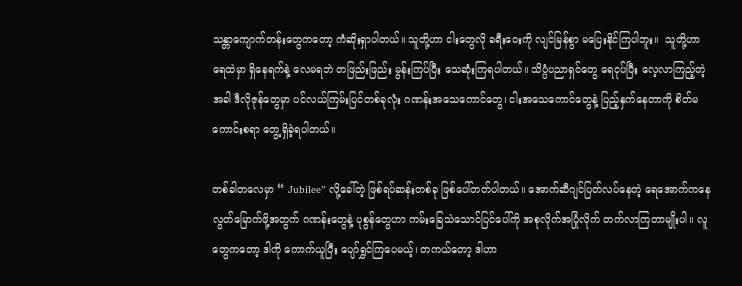သန္တာကျောက်တန်းတွေကတော့ ကံဆိုးရှာပါတယ်။ သူတို့ဟာ ငါးတွေလို ခရီးဝေးကို လျင်မြန်စွာ မပြေးနိုင်ကြပါဘူး။  သူတို့ဟာ ရေထဲမှာ ရှိနေရက်နဲ့ လေမရဘဲ တဖြည်းဖြည်း မွန်းကြပ်ပြီး သေဆုံးကြရပါတယ်။ သိပ္ပံပညာရှင်တွေ ရေငုပ်ပြီး လေ့လာကြည့်တဲ့အခါ ဒီလိုဇုန်တွေမှာ ပင်လယ်ကြမ်းပြင်တစ်ခုလုံး ဂဏန်းအသေကောင်တွေ၊ ငါးအသေကောင်တွေနဲ့ ပြည့်နှက်နေတာကို စိတ်မကောင်းစရာ တွေ့ရှိခဲ့ရပါတယ်။

တစ်ခါတလေမှာ “ Jubilee” လို့ခေါ်တဲ့ ဖြစ်ရပ်ဆန်းတစ်ခု ဖြစ်ပေါ်တတ်ပါတယ်။ အောက်ဆီဂျင်ပြတ်လပ်နေတဲ့ ရေအောက်ကနေ လွတ်မြောက်ဖို့အတွက် ဂဏန်းတွေနဲ့ ပုစွန်တွေဟာ ကမ်းခြေသဲသောင်ပြင်ပေါ်ကို အစုလိုက်အပြုံလိုက် တက်လာကြတာမျိုးပါ။ လူတွေကတော့ ဒါကို ကောက်ယူပြီး ပျော်ရွှင်ကြပေမယ့်၊ တကယ်တော့ ဒါဟာ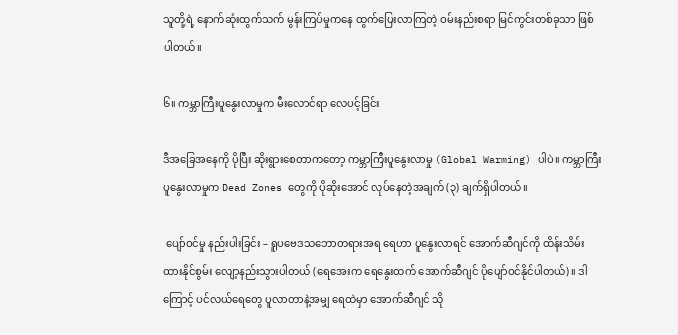သူတို့ရဲ့ နောက်ဆုံးထွက်သက် မွန်းကြပ်မှုကနေ ထွက်ပြေးလာကြတဲ့ ဝမ်းနည်းစရာ မြင်ကွင်းတစ်ခုသာ ဖြစ်ပါတယ်။

၆။ ကမ္ဘာကြီးပူနွေးလာမှုက မီးလောင်ရာ လေပင့်ခြင်း

ဒီအခြေအနေကို ပိုပြီး ဆိုးရွားစေတာကတော့ ကမ္ဘာကြီးပူနွေးလာမှု (Global Warming) ပါပဲ။ ကမ္ဘာကြီးပူနွေးလာမှုက Dead Zones တွေကို ပိုဆိုးအောင် လုပ်နေတဲ့အချက် (၃) ချက်ရှိပါတယ်။

 ပျော်ဝင်မှု နည်းပါးခြင်း – ရူပဗေဒသဘောတရားအရ ရေဟာ ပူနွေးလာရင် အောက်ဆီဂျင်ကို ထိန်းသိမ်းထားနိုင်စွမ်း လျော့နည်းသွားပါတယ် (ရေအေးက ရေနွေးထက် အောက်ဆီဂျင် ပိုပျော်ဝင်နိုင်ပါတယ်)။ ဒါကြောင့် ပင်လယ်ရေတွေ ပူလာတာနဲ့အမျှ ရေထဲမှာ အောက်ဆီဂျင် သို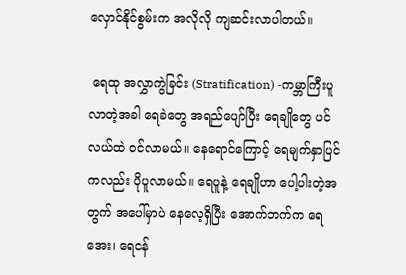လှောင်နိုင်စွမ်းက အလိုလို ကျဆင်းလာပါတယ်။

 ရေထု အလွှာကွဲခြင်း (Stratification) -ကမ္ဘာကြီးပူလာတဲ့အခါ ရေခဲတွေ အရည်ပျော်ပြီး ရေချိုတွေ ပင်လယ်ထဲ ဝင်လာမယ်။ နေရောင်ကြောင့် ရေမျက်နှာပြင်ကလည်း ပိုပူလာမယ်။ ရေပူနဲ့ ရေချိုဟာ ပေါ့ပါးတဲ့အတွက် အပေါ်မှာပဲ နေလေ့ရှိပြီး အောက်ဘက်က ရေအေး၊ ရေငန်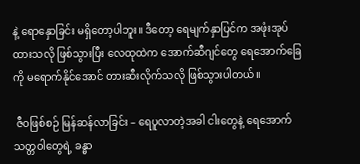နဲ့ ရောနှောခြင်း မရှိတော့ပါဘူး။ ဒီတော့ ရေမျက်နှာပြင်က အဖုံးအုပ်ထားသလို ဖြစ်သွားပြီး လေထုထဲက အောက်ဆီဂျင်တွေ ရေအောက်ခြေကို မရောက်နိုင်အောင် တားဆီးလိုက်သလို ဖြစ်သွားပါတယ်။

 ဇီဝဖြစ်စဉ် မြန်ဆန်လာခြင်း – ရေပူလာတဲ့အခါ ငါးတွေနဲ့ ရေအောက်သတ္တဝါတွေရဲ့ ခန္ဓာ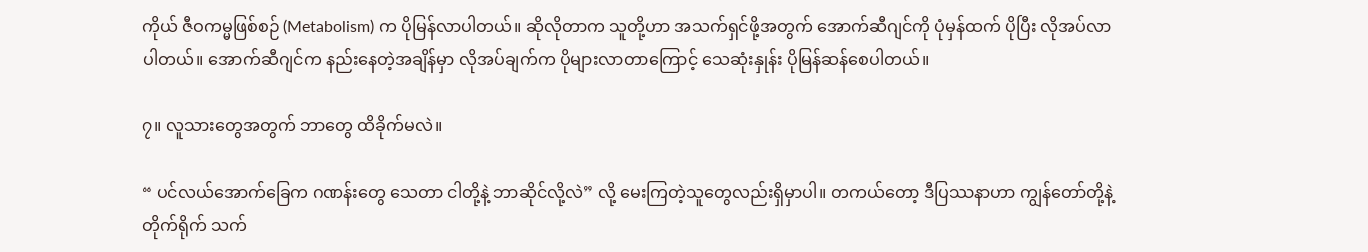ကိုယ် ဇီဝကမ္မဖြစ်စဉ် (Metabolism) က ပိုမြန်လာပါတယ်။ ဆိုလိုတာက သူတို့ဟာ အသက်ရှင်ဖို့အတွက် အောက်ဆီဂျင်ကို ပုံမှန်ထက် ပိုပြီး လိုအပ်လာပါတယ်။ အောက်ဆီဂျင်က နည်းနေတဲ့အချိန်မှာ လိုအပ်ချက်က ပိုများလာတာကြောင့် သေဆုံးနှုန်း ပိုမြန်ဆန်စေပါတယ်။

၇။ လူသားတွေအတွက် ဘာတွေ ထိခိုက်မလဲ။

“ ပင်လယ်အောက်ခြေက ဂဏန်းတွေ သေတာ ငါတို့နဲ့ ဘာဆိုင်လို့လဲ” လို့ မေးကြတဲ့သူတွေလည်းရှိမှာပါ။ တကယ်တော့ ဒီပြဿနာဟာ ကျွန်တော်တို့နဲ့တိုက်ရိုက် သက်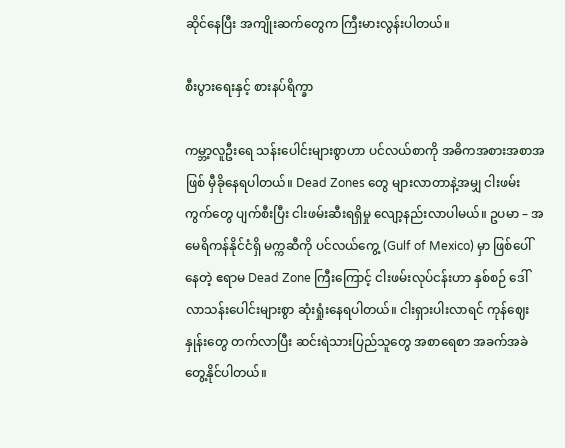ဆိုင်နေပြီး အကျိုးဆက်တွေက ကြီးမားလွန်းပါတယ်။

စီးပွားရေးနှင့် စားနပ်ရိက္ခာ

ကမ္ဘာ့လူဦးရေ သန်းပေါင်းများစွာဟာ ပင်လယ်စာကို အဓိကအစားအစာအဖြစ် မှီခိုနေရပါတယ်။ Dead Zones တွေ များလာတာနဲ့အမျှ ငါးဖမ်းကွက်တွေ ပျက်စီးပြီး ငါးဖမ်းဆီးရရှိမှု လျော့နည်းလာပါမယ်။ ဥပမာ – အမေရိကန်နိုင်ငံရှိ မက္ကဆီကို ပင်လယ်ကွေ့ (Gulf of Mexico) မှာ ဖြစ်ပေါ်နေတဲ့ ဧရာမ Dead Zone ကြီးကြောင့် ငါးဖမ်းလုပ်ငန်းဟာ နှစ်စဉ် ဒေါ်လာသန်းပေါင်းများစွာ ဆုံးရှုံးနေရပါတယ်။ ငါးရှားပါးလာရင် ကုန်ဈေးနှုန်းတွေ တက်လာပြီး ဆင်းရဲသားပြည်သူတွေ အစာရေစာ အခက်အခဲ တွေ့နိုင်ပါတယ်။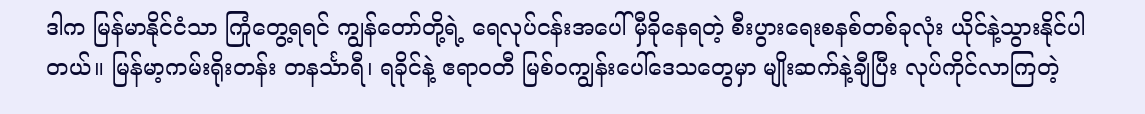ဒါက မြန်မာနိုင်ငံသာ ကြုံတွေ့ရရင် ကျွန်တော်တို့ရဲ့ ရေလုပ်ငန်းအပေါ် မှီခိုနေရတဲ့ စီးပွားရေးစနစ်တစ်ခုလုံး ယိုင်နဲ့သွားနိုင်ပါတယ်။ မြန်မာ့ကမ်းရိုးတန်း တနင်္သာရီ၊ ရခိုင်နဲ့ ဧရာဝတီ မြစ်ဝကျွန်းပေါ်ဒေသတွေမှာ မျိုးဆက်နဲ့ချီပြီး လုပ်ကိုင်လာကြတဲ့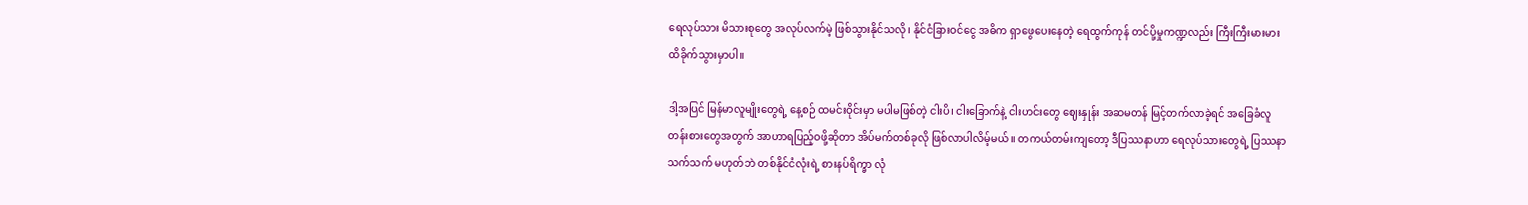ရေလုပ်သား မိသားစုတွေ အလုပ်လက်မဲ့ ဖြစ်သွားနိုင်သလို၊ နိုင်ငံခြားဝင်ငွေ အဓိက ရှာဖွေပေးနေတဲ့ ရေထွက်ကုန် တင်ပို့မှုကဏ္ဍလည်း ကြီးကြီးမားမား ထိခိုက်သွားမှာပါ။

ဒါ့အပြင် မြန်မာလူမျိုးတွေရဲ့ နေ့စဉ် ထမင်းဝိုင်းမှာ မပါမဖြစ်တဲ့ ငါးပိ၊ ငါးခြောက်နဲ့ ငါးဟင်းတွေ ဈေးနှုန်း အဆမတန် မြင့်တက်လာခဲ့ရင် အခြေခံလူတန်းစားတွေအတွက် အာဟာရပြည့်ဝဖို့ဆိုတာ အိပ်မက်တစ်ခုလို ဖြစ်လာပါလိမ့်မယ်။ တကယ်တမ်းကျတော့ ဒီပြဿနာဟာ ရေလုပ်သားတွေရဲ့ ပြဿနာသက်သက် မဟုတ်ဘဲ တစ်နိုင်ငံလုံးရဲ့ စားနပ်ရိက္ခာ လုံ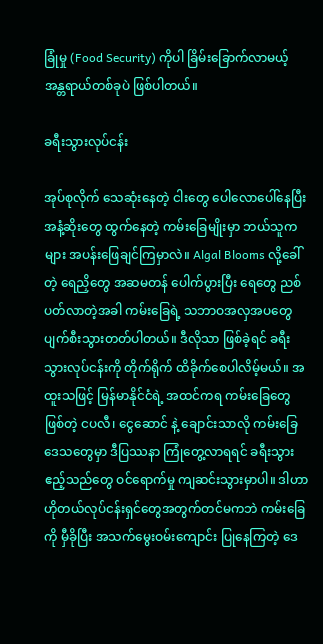ခြုံမှု (Food Security) ကိုပါ ခြိမ်းခြောက်လာမယ့် အန္တရာယ်တစ်ခုပဲ ဖြစ်ပါတယ်။

ခရီးသွားလုပ်ငန်း

အုပ်စုလိုက် သေဆုံးနေတဲ့ ငါးတွေ ပေါလောပေါ်နေပြီး အနံ့ဆိုးတွေ ထွက်နေတဲ့ ကမ်းခြေမျိုးမှာ ဘယ်သူကများ အပန်းဖြေချင်ကြမှာလဲ။ Algal Blooms လို့ခေါ်တဲ့ ရေညှိတွေ အဆမတန် ပေါက်ပွားပြီး ရေတွေ ညစ်ပတ်လာတဲ့အခါ ကမ်းခြေရဲ့ သဘာဝအလှအပတွေ ပျက်စီးသွားတတ်ပါတယ်။ ဒီလိုသာ ဖြစ်ခဲ့ရင် ခရီးသွားလုပ်ငန်းကို တိုက်ရိုက် ထိခိုက်စေပါလိမ့်မယ်။ အထူးသဖြင့် မြန်မာနိုင်ငံရဲ့ အထင်ကရ ကမ်းခြေတွေဖြစ်တဲ့ ငပလီ၊ ငွေဆောင် နဲ့ ချောင်းသာလို ကမ်းခြေဒေသတွေမှာ ဒီပြဿနာ ကြုံတွေ့လာရရင် ခရီးသွားဧည့်သည်တွေ ဝင်ရောက်မှု ကျဆင်းသွားမှာပါ။ ဒါဟာ ဟိုတယ်လုပ်ငန်းရှင်တွေအတွက်တင်မကဘဲ ကမ်းခြေကို မှီခိုပြီး အသက်မွေးဝမ်းကျောင်း ပြုနေကြတဲ့ ဒေ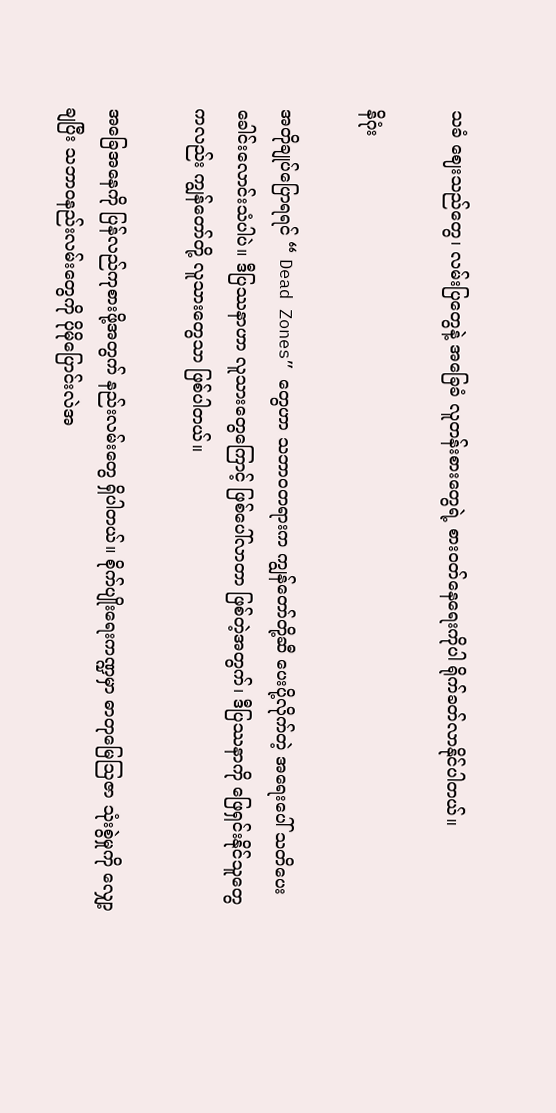သခံ ဈေးသည်တွေ၊ လမ်းပြတွေနဲ့ အခြေခံ လူတန်းစားတွေရဲ့ စားဝတ်နေရေးကိုပါ ရိုက်ခတ်လာနိုင်ပါတယ်။

နိဂုံး

အတိုချုပ်ပြောရရင် “ Dead Zones” တွေဟာ သဘာဝတရားက ကျွန်တော်တို့ဆီ ပေးပို့လိုက်တဲ့ အရေးပေါ် သတိပေးခေါင်းလောင်းသံပါပဲ။ ဒီပြဿနာဟာ လူသားတွေကြောင့် ဖြစ်ပေါ်လာတာ ဖြစ်တဲ့အတွက်၊ ဒီပြဿနာကို ဖြေရှင်းနိုင်သူတွေကလည်း ကျွန်တော်တို့ လူသားတွေသာ ဖြစ်ပါတယ်။

အခြေအနေကို ပြန်လည်ကုစားဖို့အတွက် နည်းလမ်းတွေ ရှိပါတယ်။ စိုက်ပျိုးရေးကဏ္ဍမှာ ဓာတုမြေဩဇာ သုံးစွဲမှုကို လျှော့ချပြီး သဘာဝနည်းလမ်းတွေကို ပိုမိုပြောင်းလဲအ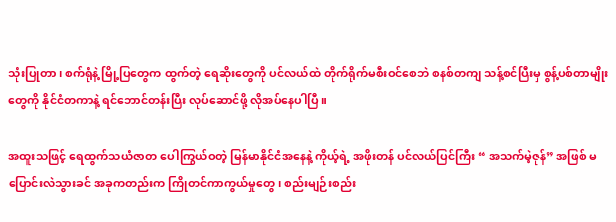သုံးပြုတာ၊ စက်ရုံနဲ့ မြို့ပြတွေက ထွက်တဲ့ ရေဆိုးတွေကို ပင်လယ်ထဲ တိုက်ရိုက်မစီးဝင်စေဘဲ စနစ်တကျ သန့်စင်ပြီးမှ စွန့်ပစ်တာမျိုးတွေကို နိုင်ငံတကာနဲ့ ရင်ဘောင်တန်းပြီး လုပ်ဆောင်ဖို့ လိုအပ်နေပါပြီ။

အထူးသဖြင့် ရေထွက်သယံဇာတ ပေါကြွယ်ဝတဲ့ မြန်မာနိုင်ငံအနေနဲ့ ကိုယ့်ရဲ့ အဖိုးတန် ပင်လယ်ပြင်ကြီး “ အသက်မဲ့ဇုန်” အဖြစ် မပြောင်းလဲသွားခင် အခုကတည်းက ကြိုတင်ကာကွယ်မှုတွေ၊ စည်းမျဉ်းစည်း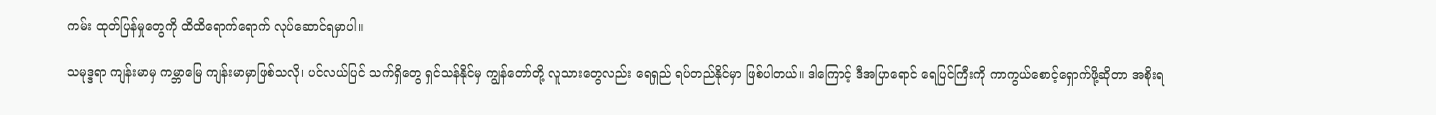ကမ်း ထုတ်ပြန်မှုတွေကို ထိထိရောက်ရောက် လုပ်ဆောင်ရမှာပါ။

သမုဒ္ဒရာ ကျန်းမာမှ ကမ္ဘာမြေ ကျန်းမာမှာဖြစ်သလို၊ ပင်လယ်ပြင် သက်ရှိတွေ ရှင်သန်နိုင်မှ ကျွန်တော်တို့ လူသားတွေလည်း ရေရှည် ရပ်တည်နိုင်မှာ ဖြစ်ပါတယ်။ ဒါကြောင့် ဒီအပြာရောင် ရေပြင်ကြီးကို ကာကွယ်စောင့်ရှောက်ဖို့ဆိုတာ အစိုးရ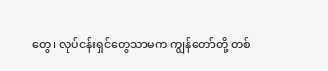တွေ၊ လုပ်ငန်းရှင်တွေသာမက ကျွန်တော်တို့ တစ်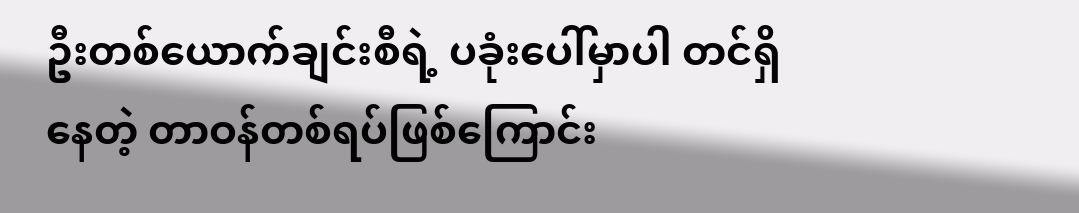ဦးတစ်ယောက်ချင်းစီရဲ့ ပခုံးပေါ်မှာပါ တင်ရှိနေတဲ့ တာဝန်တစ်ရပ်ဖြစ်ကြောင်း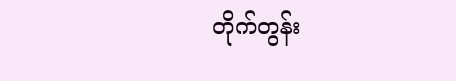တိုက်တွန်း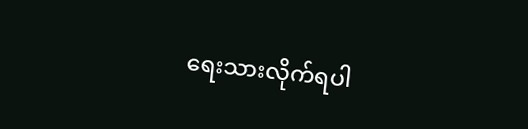ရေးသားလိုက်ရပါ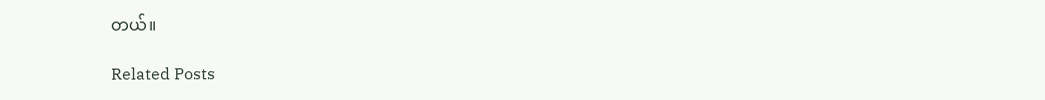တယ်။

Related Posts